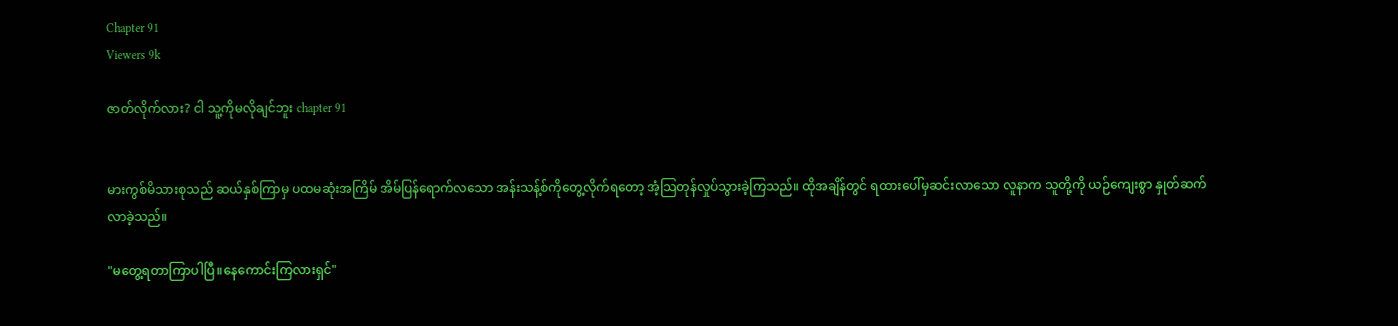Chapter 91
Viewers 9k

ဇာတ်လိုက်လား? ငါ သူ့ကိုမလိုချင်ဘူး chapter 91


မားကွစ်မိသားစုသည် ဆယ်နှစ်ကြာမှ ပထမဆုံးအကြိမ် အိမ်ပြန်ရောက်လသော အန်းသန့်စ်ကိုတွေ့လိုက်ရတော့ အံ့သြတုန်လှုပ်သွားခဲ့ကြသည်။ ထိုအချိန်တွင် ရထားပေါ်မှဆင်းလာသော လူနာက သူတို့ကို ယဉ်ကျေးစွာ နှုတ်ဆက်လာခဲ့သည်။

"မတွေ့ရတာကြာပါပြီ။နေကောင်းကြလားရှင်"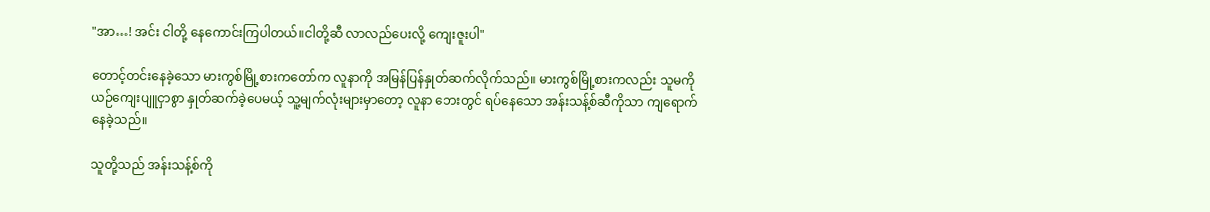"အာ…! အင်း ငါတို့ နေကောင်းကြပါတယ်။ငါတို့ဆီ လာလည်ပေးလို့ ကျေးဇူးပါ"

တောင့်တင်းနေခဲ့သော မားကွစ်မြို့စားကတော်က လူနာကို အမြန်ပြန်နှုတ်ဆက်လိုက်သည်။ မားကွစ်မြို့စားကလည်း သူမကို ယဉ်ကျေးပျူငှာစွာ နှုတ်ဆက်ခဲ့ပေမယ့် သူ့မျက်လုံးများမှာတော့ လူနာ ဘေးတွင် ရပ်နေသော အန်းသန့်စ်ဆီကိုသာ ကျရောက်နေခဲ့သည်။

သူတို့သည် အန်းသန့်စ်ကို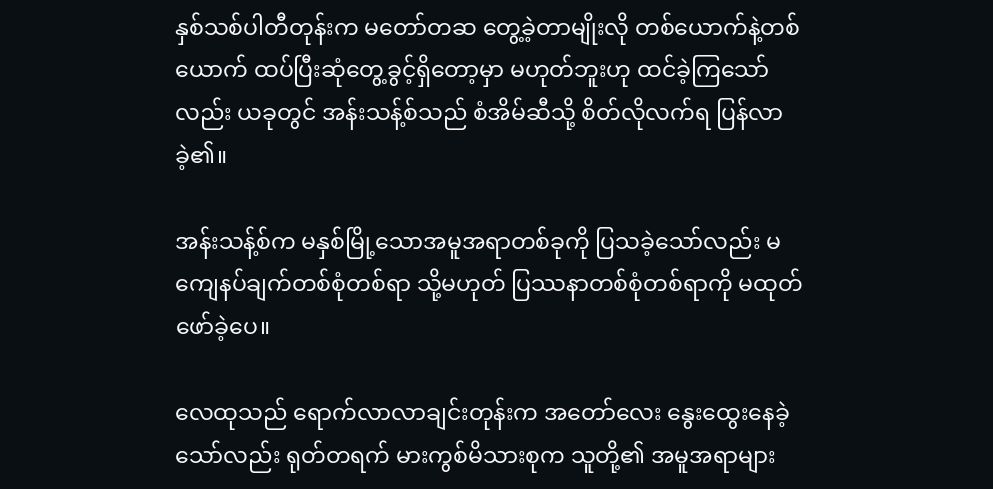နှစ်သစ်ပါတီတုန်းက မတော်တဆ တွေ့ခဲ့တာမျိုးလို တစ်ယောက်နဲ့တစ်ယောက် ထပ်ပြီးဆုံတွေ့ခွင့်ရှိတော့မှာ မဟုတ်ဘူးဟု ထင်ခဲ့ကြသော်လည်း ယခုတွင် အန်းသန့်စ်သည် စံအိမ်ဆီသို့ စိတ်လိုလက်ရ ပြန်လာခဲ့၏။

အန်းသန့်စ်က မနှစ်မြို့သောအမူအရာတစ်ခုကို ပြသခဲ့သော်လည်း မကျေနပ်ချက်တစ်စုံတစ်ရာ သို့မဟုတ် ပြဿနာတစ်စုံတစ်ရာကို မထုတ်ဖော်ခဲ့ပေ။

လေထုသည် ရောက်လာလာချင်းတုန်းက အတော်လေး နွေးထွေးနေခဲ့သော်လည်း ရုတ်တရက် မားကွစ်မိသားစုက သူတို့၏ အမူအရာများ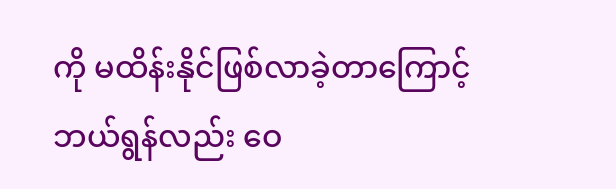ကို မထိန်းနိုင်ဖြစ်လာခဲ့တာကြောင့် ဘယ်ရွန်လည်း ဝေ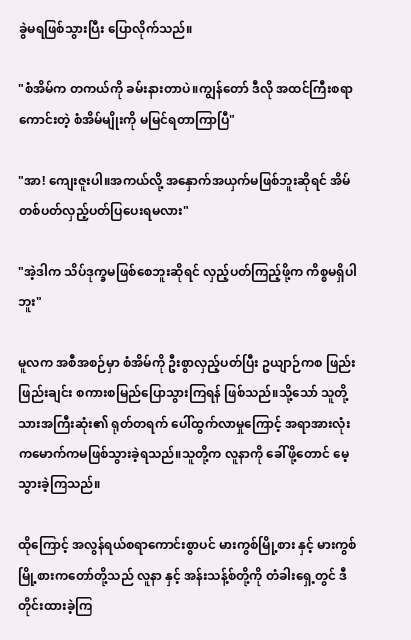ခွဲမရဖြစ်သွားပြီး ပြောလိုက်သည်။

"စံအိမ်က တကယ်ကို ခမ်းနားတာပဲ။ကျွန်တော် ဒီလို အထင်ကြီးစရာကောင်းတဲ့ စံအိမ်မျိုးကို မမြင်ရတာကြာပြီ"

"အာ! ကျေးဇူးပါ။အကယ်လို့ အနှောက်အယှက်မဖြစ်ဘူးဆိုရင် အိမ်တစ်ပတ်လှည့်ပတ်ပြပေးရမလား"

"အဲ့ဒါက သိပ်ဒုက္ခမဖြစ်စေဘူးဆိုရင် လှည့်ပတ်ကြည့်ဖို့က ကိစ္စမရှိပါဘူး"

မူလက အစီအစဉ်မှာ စံအိမ်ကို ဦးစွာလှည့်ပတ်ပြီး ဥယျာဉ်ကစ ဖြည်းဖြည်းချင်း စကားစမြည်ပြောသွားကြရန် ဖြစ်သည်။သို့သော် သူတို့သားအကြီးဆုံး၏ ရုတ်တရက် ပေါ်ထွက်လာမှုကြောင့် အရာအားလုံး ကမောက်ကမဖြစ်သွားခဲ့ရသည်။သူတို့က လူနာကို ခေါ်ဖို့တောင် မေ့သွားခဲ့ကြသည်။

ထိုကြောင့် အလွန်ရယ်စရာကောင်းစွာပင် မားကွစ်မြို့စား နှင့် မားကွစ်မြို့စားကတော်တို့သည် လူနာ နှင့် အန်းသန့်စ်တို့ကို တံခါးရှေ့တွင် ဒီတိုင်းထားခဲ့ကြ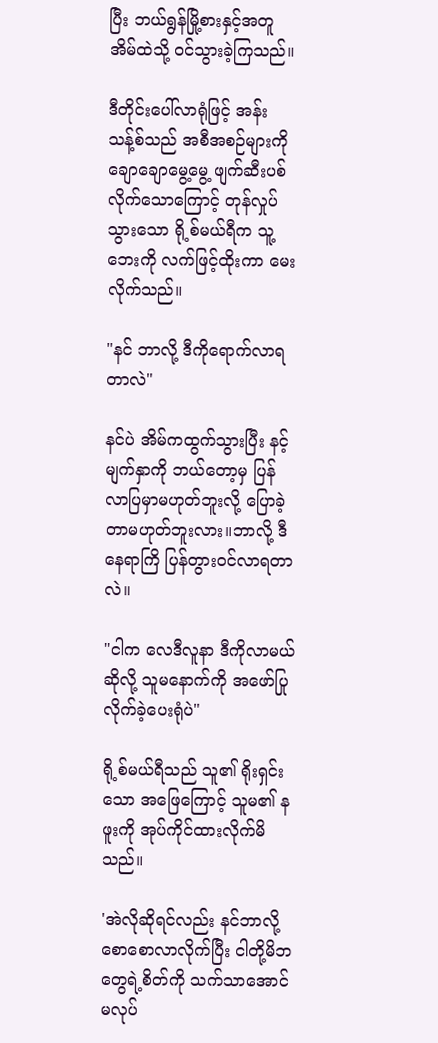ပြီး ဘယ်ရွန်မြို့စားနှင့်အတူ အိမ်ထဲသို့ ဝင်သွားခဲ့ကြသည်။

ဒီတိုင်းပေါ်လာရုံဖြင့် အန်းသန့်စ်သည် အစီအစဉ်များကို ချောချောမွေ့မွေ့ ဖျက်ဆီးပစ်လိုက်သောကြောင့် တုန်လှုပ်သွားသော ရို့စ်မယ်ရီက သူ့ဘေးကို လက်ဖြင့်ထိုးကာ မေးလိုက်သည်။

"နင် ဘာလို့ ဒီကိုရောက်လာရတာလဲ"

နင်ပဲ အိမ်ကထွက်သွားပြီး နင့်မျက်နှာကို ဘယ်တော့မှ ပြန်လာပြမှာမဟုတ်ဘူးလို့ ပြောခဲ့တာမဟုတ်ဘူးလား။ဘာလို့ ဒီနေရာကြိ ပြန်တွားဝင်လာရတာလဲ။

"ငါက လေဒီလူနာ ဒီကိုလာမယ်ဆိုလို့ သူမနောက်ကို အဖော်ပြုလိုက်ခဲ့ပေးရုံပဲ"

ရို့စ်မယ်ရီသည် သူ၏ ရိုးရှင်းသော အဖြေကြောင့် သူမ၏ နဖူးကို အုပ်ကိုင်ထားလိုက်မိသည်။

'အဲလိုဆိုရင်လည်း နင်ဘာလို့ စောစောလာလိုက်ပြီး ငါတို့မိဘတွေရဲ့စိတ်ကို သက်သာအောင် မလုပ်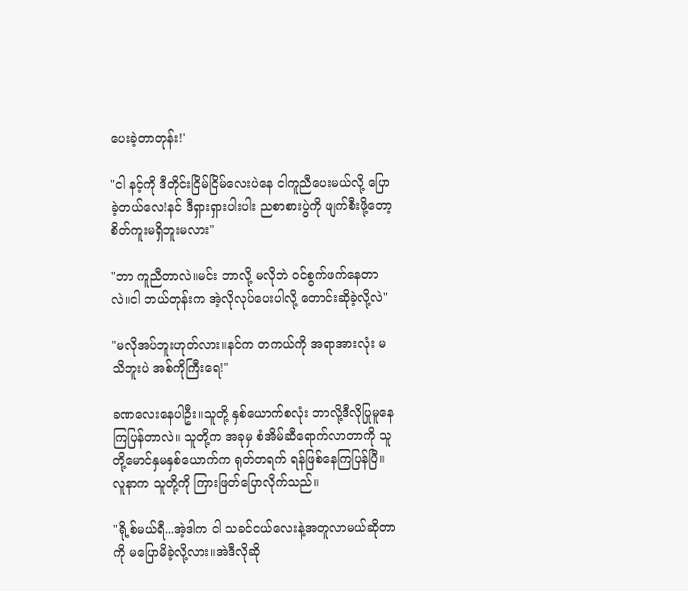ပေးခဲ့တာတုန်း!'

"ငါ နင့်ကို ဒီတိုင်းငြိမ်ငြိမ်လေးပဲနေ ငါကူညီပေးမယ်လို့ ပြောခဲ့တယ်လေ!နင် ဒီရှားရှားပါးပါး ညစာစားပွဲကို ဖျက်စီးဖို့တော့ စိတ်ကူးမရှိဘူးမလား"

"ဘာ ကူညီတာလဲ။မင်း ဘာလို့ မလိုဘဲ ဝင်စွက်ဖက်နေတာလဲ။ငါ ဘယ်တုန်းက အဲ့လိုလုပ်ပေးပါလို့ တောင်းဆိုခဲ့လို့လဲ"

"မလိုအပ်ဘူးဟုတ်လား။နင်က တကယ်ကို အရာအားလုံး မသိဘူးပဲ အစ်ကိုကြီးရေ!"

ခဏလေးနေပါဦး။သူတို့ နှစ်ယောက်စလုံး ဘာလို့ဒီလိုပြုမူနေကြပြန်တာလဲ။ သူတို့က အခုမှ စံအိမ်ဆီရောက်လာတာကို သူတို့မောင်နှမနှစ်ယောက်က ရုတ်တရက် ရန်ဖြစ်နေကြပြန်ပြီ။လူနာက သူတို့ကို ကြားဖြတ်ပြောလိုက်သည်။

"ရို့စ်မယ်ရီ...အဲ့ဒါက ငါ သခင်ငယ်လေးနဲ့အတူလာမယ်ဆိုတာကို မပြောမိခဲ့လို့လား။အဲဒီလိုဆို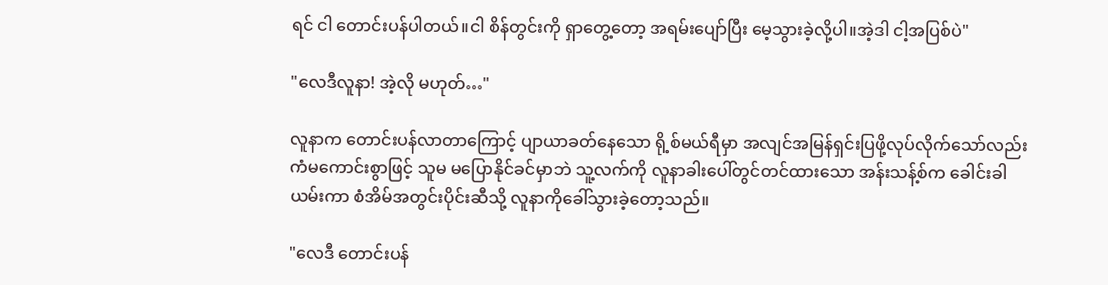ရင် ငါ တောင်းပန်ပါတယ်။ငါ စိန်တွင်းကို ရှာတွေ့တော့ အရမ်းပျော်ပြီး မေ့သွားခဲ့လို့ပါ။အဲ့ဒါ ငါ့အပြစ်ပဲ"

"လေဒီလူနာ! အဲ့လို မဟုတ်…"

လူနာက တောင်းပန်လာတာကြောင့် ပျာယာခတ်နေသော ရို့စ်မယ်ရီမှာ အလျင်အမြန်ရှင်းပြဖို့လုပ်လိုက်သော်လည်း ကံမကောင်းစွာဖြင့် သူမ မပြောနိုင်ခင်မှာဘဲ သူ့လက်ကို လူနာခါးပေါ်တွင်တင်ထားသော အန်းသန့်စ်က ခေါင်းခါယမ်းကာ စံအိမ်အတွင်းပိုင်းဆီသို့ လူနာကိုခေါ်သွားခဲ့တော့သည်။

"လေဒီ တောင်းပန်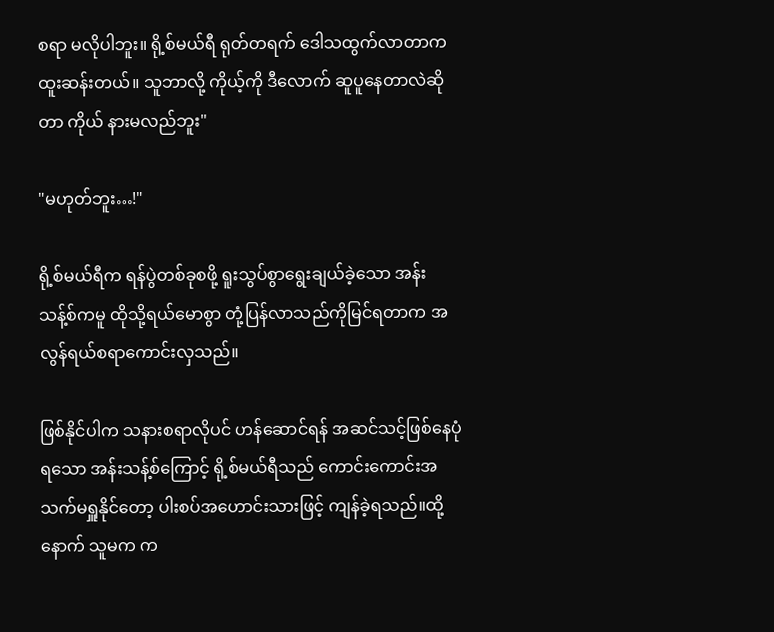စရာ မလိုပါဘူး။ ရို့စ်မယ်ရီ ရုတ်တရက် ဒေါသထွက်လာတာက ထူးဆန်းတယ်။ သူဘာလို့ ကိုယ့်ကို ဒီလောက် ဆူပူနေတာလဲဆိုတာ ကိုယ် နားမလည်ဘူး"

"မဟုတ်ဘူး…!"

ရို့စ်မယ်ရီက ရန်ပွဲတစ်ခုစဖို့ ရူးသွပ်စွာရွေးချယ်ခဲ့သော အန်းသန့်စ်ကမူ ထိုသို့ရယ်မောစွာ တုံ့ပြန်လာသည်ကိုမြင်ရတာက အလွန်ရယ်စရာကောင်းလှသည်။

ဖြစ်နိုင်ပါက သနားစရာလိုပင် ဟန်ဆောင်ရန် အဆင်သင့်ဖြစ်နေပုံရသော အန်းသန့်စ်ကြောင့် ရို့စ်မယ်ရီသည် ကောင်းကောင်းအသက်မရှူနိုင်တော့ ပါးစပ်အဟောင်းသားဖြင့် ကျန်ခဲ့ရသည်။ထို့နောက် သူမက က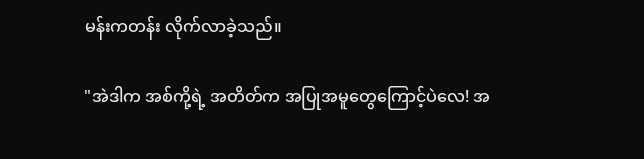မန်းကတန်း လိုက်လာခဲ့သည်။

"အဲဒါက အစ်ကို့ရဲ့ အတိတ်က အပြုအမူတွေကြောင့်ပဲလေ! အ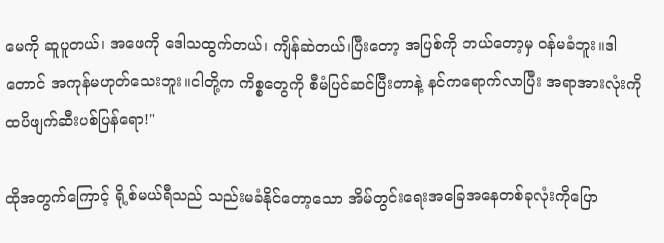မေကို ဆူပူတယ်၊ အဖေကို ဒေါသထွက်တယ်၊ ကျိန်ဆဲတယ်၊ပြီးတော့ အပြစ်ကို ဘယ်တော့မှ ဝန်မခံဘူး။ဒါတောင် အကုန်မဟုတ်သေးဘူး။ငါတို့က ကိစ္စတွေကို စီမံပြင်ဆင်ပြီးတာနဲ့ နင်ကရောက်လာပြီး အရာအားလုံးကို ထပိဖျက်ဆီးပစ်ပြန်ရော!"

ထိုအတွက်ကြောင့် ရို့စ်မယ်ရီသည် သည်းမခံနိုင်တော့သော အိမ်တွင်းရေးအခြေအနေတစ်ခုလုံးကိုပြော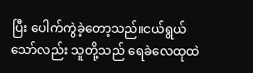ပြီး ပေါက်ကွဲခဲ့တော့သည်။ငယ်ရွယ်သော်လည်း သူတို့သည် ရေခဲလေထုထဲ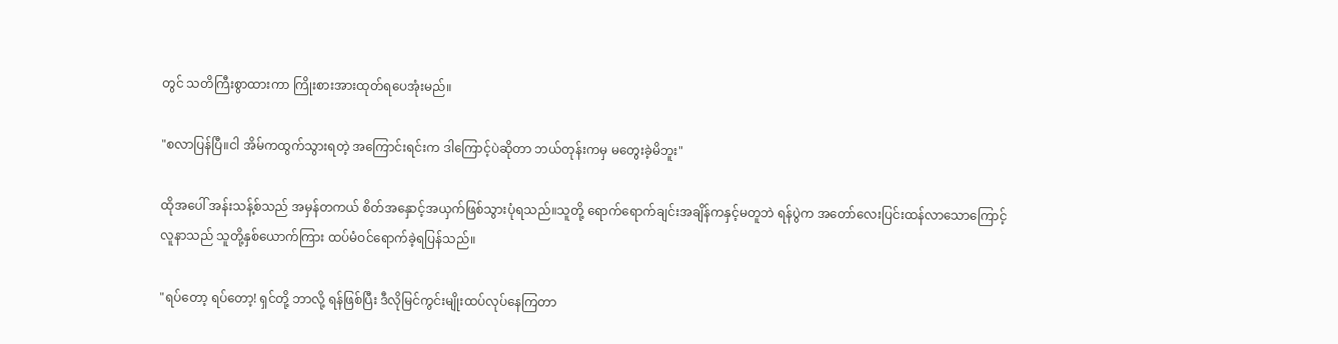တွင် သတိကြီးစွာထားကာ ကြိုးစားအားထုတ်ရပေအုံးမည်။

"စလာပြန်ပြီ။ငါ အိမ်ကထွက်သွားရတဲ့ အကြောင်းရင်းက ဒါကြောင့်ပဲဆိုတာ ဘယ်တုန်းကမှ မတွေးခဲ့မိဘူး"

ထိုအပေါ် အန်းသန့်စ်သည် အမှန်တကယ် စိတ်အနှောင့်အယှက်ဖြစ်သွားပုံရသည်။သူတို့ ရောက်ရောက်ချင်းအချိန်ကနှင့်မတူဘဲ ရန်ပွဲက အတော်လေးပြင်းထန်လာသောကြောင့် လူနာသည် သူတို့နှစ်ယောက်ကြား ထပ်မံဝင်ရောက်ခဲ့ရပြန်သည်။

"ရပ်တော့ ရပ်တော့! ရှင်တို့ ဘာလို့ ရန်ဖြစ်ပြီး ဒီလိုမြင်ကွင်းမျိုးထပ်လုပ်နေကြတာ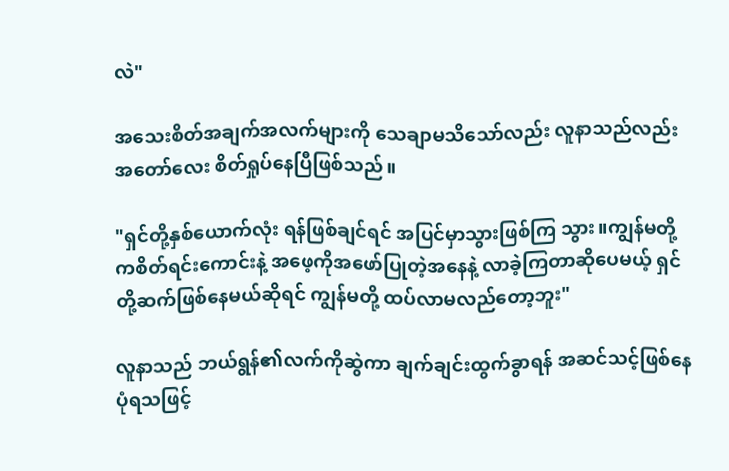လဲ"

အသေးစိတ်အချက်အလက်များကို သေချာမသိသော်လည်း လူနာသည်လည်း အတော်လေး စိတ်ရှုပ်နေပြီဖြစ်သည်။

"ရှင်တို့နှစ်ယောက်လုံး ရန်ဖြစ်ချင်ရင် အပြင်မှာသွားဖြစ်ကြ သွား။ကျွန်မတို့ကစိတ်ရင်းကောင်းနဲ့ အဖေ့ကိုအဖော်ပြုတဲ့အနေနဲ့ လာခဲ့ကြတာဆိုပေမယ့် ရှင်တို့ဆက်ဖြစ်နေမယ်ဆိုရင် ကျွန်မတို့ ထပ်လာမလည်တော့ဘူး"

လူနာသည် ဘယ်ရွန်၏လက်ကိုဆွဲကာ ချက်ချင်းထွက်ခွာရန် အဆင်သင့်ဖြစ်နေပုံရသဖြင့်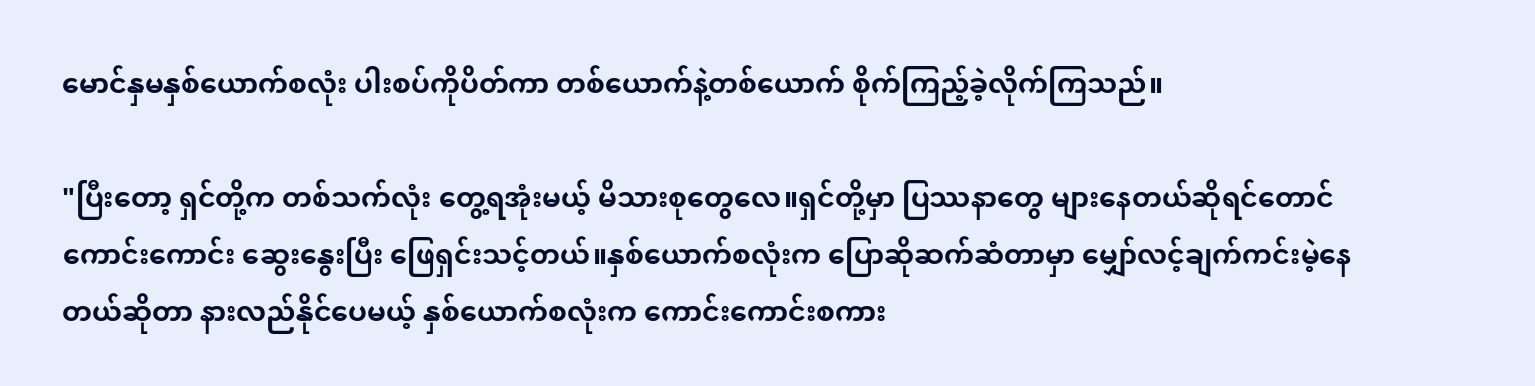မောင်နှမနှစ်ယောက်စလုံး ပါးစပ်ကိုပိတ်ကာ တစ်ယောက်နဲ့တစ်ယောက် စိုက်ကြည့်ခဲ့လိုက်ကြသည်။

"ပြီးတော့ ရှင်တို့က တစ်သက်လုံး တွေ့ရအုံးမယ့် မိသားစုတွေလေ။ရှင်တို့မှာ ပြဿနာတွေ များနေတယ်ဆိုရင်တောင် ကောင်းကောင်း ဆွေးနွေးပြီး ဖြေရှင်းသင့်တယ်။နှစ်ယောက်စလုံးက ပြောဆိုဆက်ဆံတာမှာ မျှော်လင့်ချက်ကင်းမဲ့နေတယ်ဆိုတာ နားလည်နိုင်ပေမယ့် နှစ်ယောက်စလုံးက ကောင်းကောင်းစကား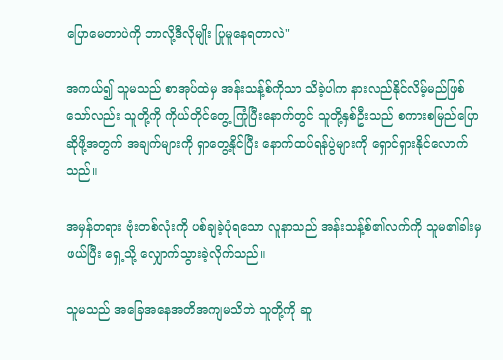ပြောမေတာပဲကို ဘာလို့ဒီလိုမျိုး ပြုမူနေရတာလဲ"

အကယ်၍ သူမသည် စာအုပ်ထဲမှ အန်းသန့်စ်ကိုသာ သိခဲ့ပါက နားလည်နိုင်လိမ့်မည်ဖြစ်သော်လည်း သူတို့ကို ကိုယ်တိုင်တွေ့ ကြုံပြီးနောက်တွင် သူတို့နှစ်ဦးသည် စကားစမြည်ပြောဆိုဖို့အတွက် အချက်များကို ရှာတွေ့နိုင်ပြီး နောက်ထပ်ရန်ပွဲများကို ရှောင်ရှားနိုင်လောက်သည်။

အမှန်တရား ဗုံးတစ်လုံးကို ပစ်ချခဲ့ပုံရသော လူနာသည် အန်းသန့်စ်၏လက်ကို သူမ၏ခါးမှ ဖယ်ပြီး ရှေ့သို့ လျှောက်သွားခဲ့လိုက်သည်။

သူမသည် အခြေအနေအတိအကျမသိဘဲ သူတို့ကို ဆူ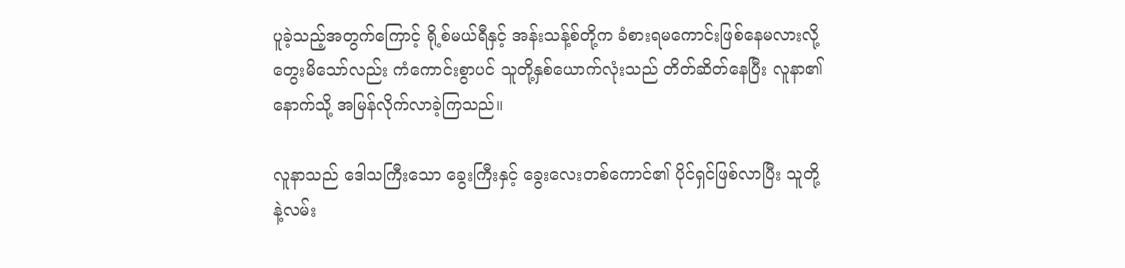ပူခဲ့သည့်အတွက်ကြောင့် ရို့စ်မယ်ရီနှင့် အန်းသန့်စ်တို့က ခံစားရမကောင်းဖြစ်နေမလားလို့ တွေးမိသော်လည်း ကံကောင်းစွာပင် သူတို့နှစ်ယောက်လုံးသည် တိတ်ဆိတ်နေပြီး လူနာ၏ နောက်သို့ အမြန်လိုက်လာခဲ့ကြသည်။

လူနာသည် ဒေါသကြီးသော ခွေးကြီးနှင့် ခွေးလေးတစ်ကောင်၏ ပိုင်ရှင်ဖြစ်လာပြီး သူတို့နဲ့လမ်း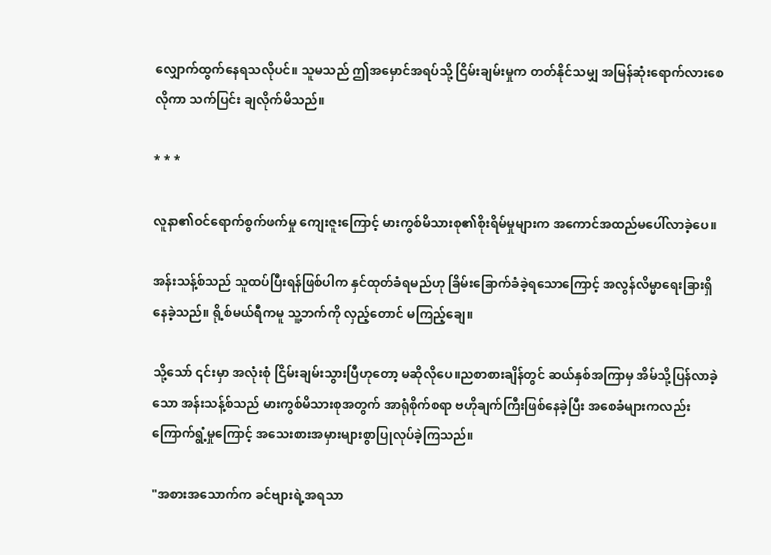လျှောက်ထွက်နေရသလိုပင်။ သူမသည် ဤအမှောင်အရပ်သို့ ငြိမ်းချမ်းမှုက တတ်နိုင်သမျှ အမြန်ဆုံးရောက်လားစေလိုကာ သက်ပြင်း ချလိုက်မိသည်။

* * *

လူနာ၏ဝင်ရောက်စွက်ဖက်မှု ကျေးဇူးကြောင့် မားကွစ်မိသားစု၏စိုးရိမ်မှုများက အကောင်အထည်မပေါ်လာခဲ့ပေ။

အန်းသန့်စ်သည် သူထပ်ပြီးရန်ဖြစ်ပါက နှင်ထုတ်ခံရမည်ဟု ခြိမ်းခြောက်ခံခဲ့ရသောကြောင့် အလွန်လိမ္မာရေးခြားရှိနေခဲ့သည်။ ရို့စ်မယ်ရီကမူ သူ့ဘက်ကို လှည့်တောင် မကြည့်ချေ။

သို့သော် ၎င်းမှာ အလုံးစုံ ငြိမ်းချမ်းသွားပြီဟုတော့ မဆိုလိုပေ။ညစာစားချိန်တွင် ဆယ်နှစ်အကြာမှ အိမ်သို့ပြန်လာခဲ့သော အန်းသန့်စ်သည် မားကွစ်မိသားစုအတွက် အာရုံစိုက်စရာ ဗဟိုချက်ကြီးဖြစ်နေခဲ့ပြီး အစေခံများကလည်း ကြောက်ရွံ့မှုကြောင့် အသေးစားအမှားများစွာပြုလုပ်ခဲ့ကြသည်။

"အစားအသောက်က ခင်ဗျားရဲ့အရသာ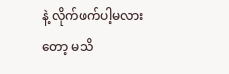နဲ့ လိုက်ဖက်ပါ့မလားတော့ မသိ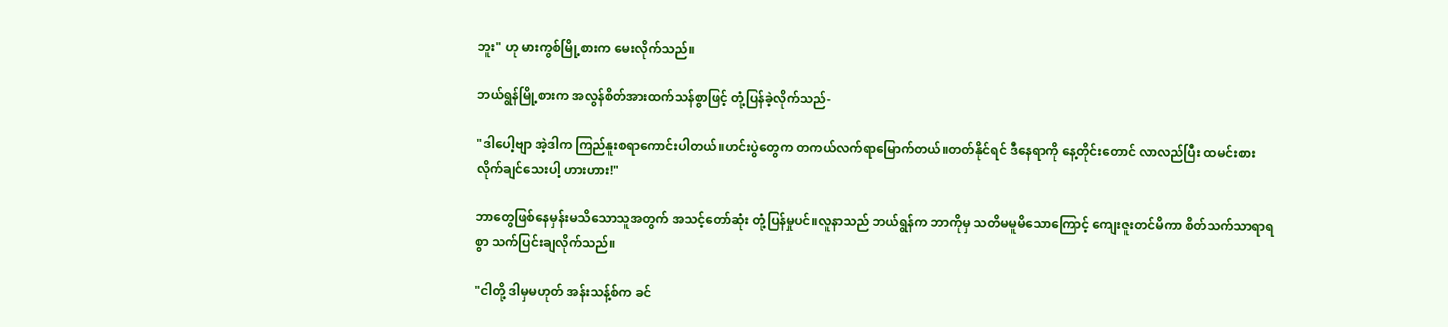ဘူး" ဟု မားကွစ်မြို့စားက မေးလိုက်သည်။

ဘယ်ရွန်မြို့စားက အလွန်စိတ်အားထက်သန်စွာဖြင့် တုံ့ပြန်ခဲ့လိုက်သည်-

"ဒါပေါ့ဗျာ အဲ့ဒါက ကြည်နူးစရာကောင်းပါတယ်။ဟင်းပွဲတွေက တကယ်လက်ရာမြောက်တယ်။တတ်နိုင်ရင် ဒီနေရာကို နေ့တိုင်းတောင် လာလည်ပြီး ထမင်းစားလိုက်ချင်သေးပါ့ ဟားဟား!"

ဘာတွေဖြစ်နေမှန်းမသိသောသူအတွက် အသင့်တော်ဆုံး တုံ့ပြန်မှုပင်။လူနာသည် ဘယ်ရွန်က ဘာကိုမှ သတိမမူမိသောကြောင့် ကျေးဇူးတင်မိကာ စိတ်သက်သာရာရစွာ သက်ပြင်းချလိုက်သည်။

"ငါတို့ ဒါမှမဟုတ် အန်းသန့်စ်က ခင်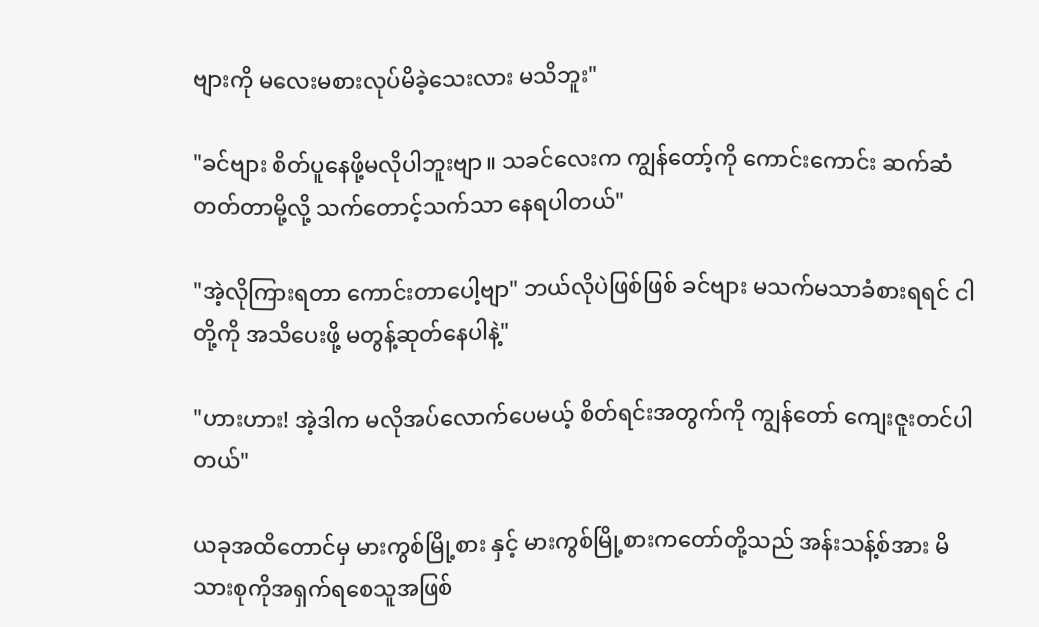ဗျားကို မလေးမစားလုပ်မိခဲ့သေးလား မသိဘူး"

"ခင်ဗျား စိတ်ပူနေဖို့မလိုပါဘူးဗျာ။ သခင်လေးက ကျွန်တော့်ကို ကောင်းကောင်း ဆက်ဆံတတ်တာမို့လို့ သက်တောင့်သက်သာ နေရပါတယ်"

"အဲ့လိုကြားရတာ ကောင်းတာပေါ့ဗျာ" ဘယ်လိုပဲဖြစ်ဖြစ် ခင်ဗျား မသက်မသာခံစားရရင် ငါတို့ကို အသိပေးဖို့ မတွန့်ဆုတ်နေပါနဲ့"

"ဟားဟား! အဲ့ဒါက မလိုအပ်လောက်ပေမယ့် စိတ်ရင်းအတွက်ကို ကျွန်တော် ကျေးဇူးတင်ပါတယ်"

ယခုအထိတောင်မှ မားကွစ်မြို့စား နှင့် မားကွစ်မြို့စားကတော်တို့သည် အန်းသန့်စ်အား မိသားစုကိုအရှက်ရစေသူအဖြစ်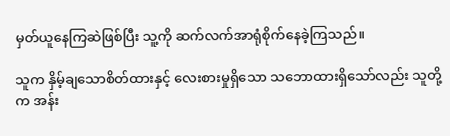မှတ်ယူနေကြဆဲဖြစ်ပြီး သူ့ကို ဆက်လက်အာရုံစိုက်နေခဲ့ကြသည်။

သူက နှိမ့်ချသောစိတ်ထားနှင့် လေးစားမှုရှိသော သဘောထားရှိသော်လည်း သူတို့က အန်း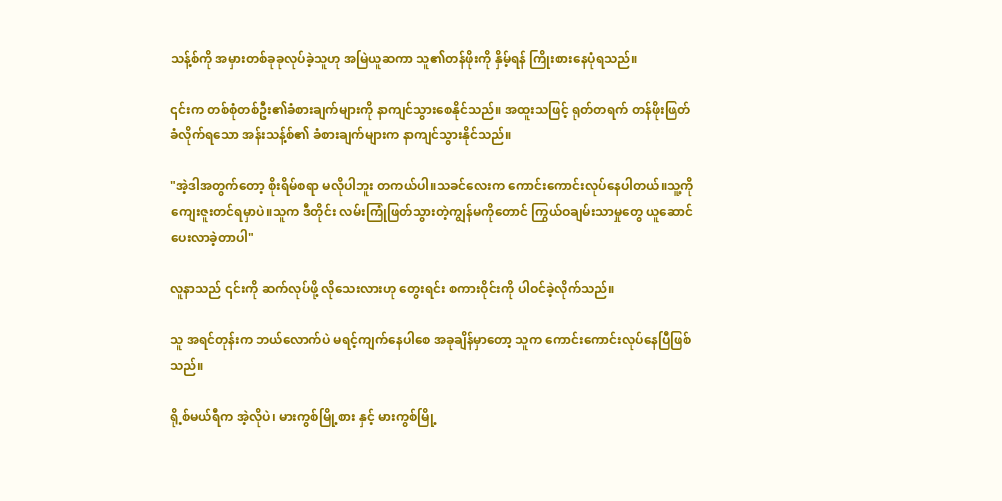သန့်စ်ကို အမှားတစ်ခုခုလုပ်ခဲ့သူဟု အမြဲယူဆကာ သူ၏တန်ဖိုးကို နှိမ့်ရန် ကြိုးစားနေပုံရသည်။

၎င်းက တစ်စုံတစ်ဦး၏ခံစားချက်များကို နာကျင်သွားစေနိုင်သည်။ အထူးသဖြင့် ရုတ်တရက် တန်ဖိုးဖြတ်ခံလိုက်ရသော အန်းသန့်စ်၏ ခံစားချက်များက နာကျင်သွားနိုင်သည်။

"အဲ့ဒါအတွက်တော့ စိုးရိမ်စရာ မလိုပါဘူး တကယ်ပါ။သခင်လေးက ကောင်းကောင်းလုပ်နေပါတယ်။သူ့ကိုကျေးဇူးတင်ရမှာပဲ။သူက ဒီတိုင်း လမ်းကြုံဖြတ်သွားတဲ့ကျွန်မကိုတောင် ကြွယ်ဝချမ်းသာမှုတွေ ယူဆောင်ပေးလာခဲ့တာပါ"

လူနာသည် ၎င်းကို ဆက်လုပ်ဖို့ လိုသေးလားဟု တွေးရင်း စကားဝိုင်းကို ပါဝင်ခဲ့လိုက်သည်။

သူ အရင်တုန်းက ဘယ်လောက်ပဲ မရင့်ကျက်နေပါစေ အခုချိန်မှာတော့ သူက ကောင်းကောင်းလုပ်နေပြီဖြစ်သည်။

ရို့စ်မယ်ရီက အဲ့လိုပဲ၊ မားကွစ်မြို့စား နှင့် မားကွစ်မြို့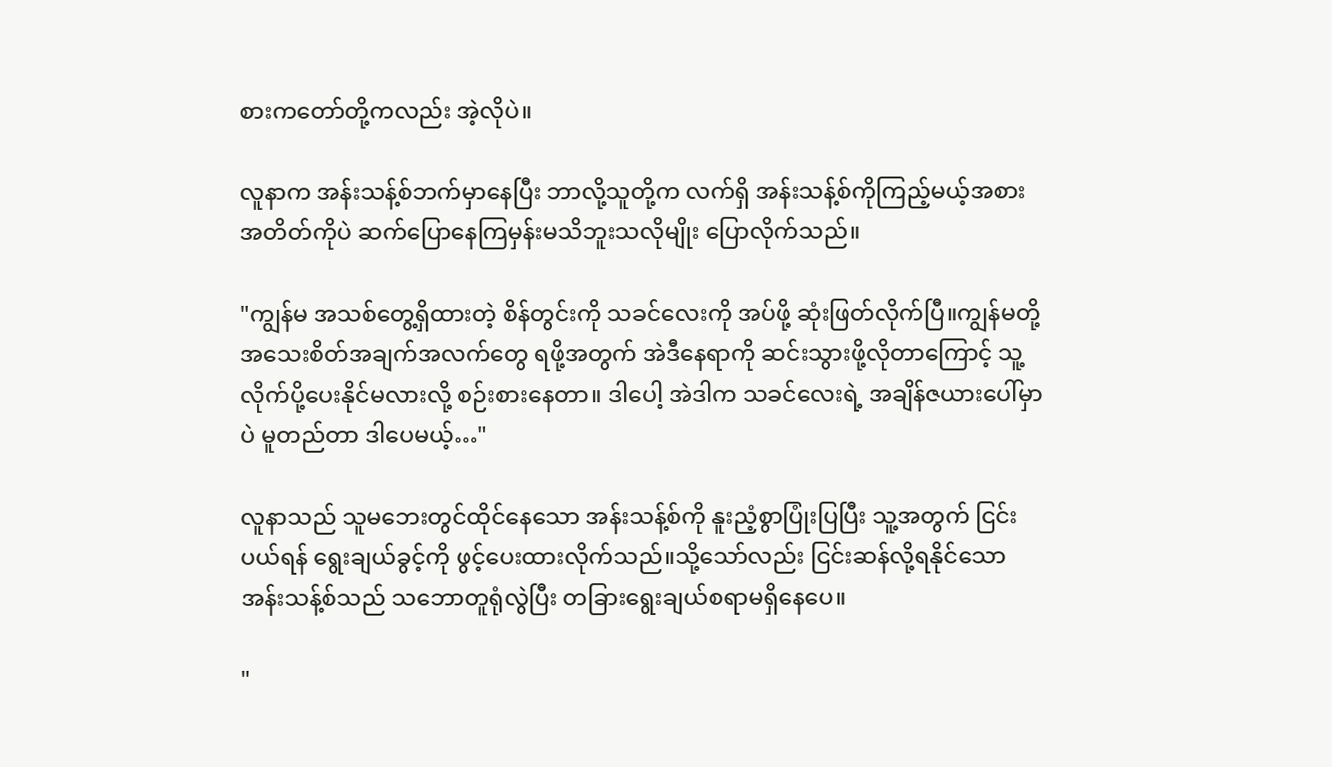စားကတော်တို့ကလည်း အဲ့လိုပဲ။

လူနာက အန်းသန့်စ်ဘက်မှာနေပြီး ဘာလို့သူတို့က လက်ရှိ အန်းသန့်စ်ကိုကြည့်မယ့်အစား အတိတ်ကိုပဲ ဆက်ပြောနေကြမှန်းမသိဘူးသလိုမျိုး ပြောလိုက်သည်။

"ကျွန်မ အသစ်တွေ့ရှိထားတဲ့ စိန်တွင်းကို သခင်လေးကို အပ်ဖို့ ဆုံးဖြတ်လိုက်ပြီ။ကျွန်မတို့ အသေးစိတ်အချက်အလက်တွေ ရဖို့အတွက် အဲဒီနေရာကို ဆင်းသွားဖို့လိုတာကြောင့် သူ့လိုက်ပို့ပေးနိုင်မလားလို့ စဉ်းစားနေတာ။ ဒါပေါ့ အဲဒါက သခင်လေးရဲ့ အချိန်ဇယားပေါ်မှာပဲ မူတည်တာ ဒါပေမယ့်…"

လူနာသည် သူမဘေးတွင်ထိုင်နေသော အန်းသန့်စ်ကို နူးညံ့စွာပြုံးပြပြီး သူ့အတွက် ငြင်းပယ်ရန် ရွေးချယ်ခွင့်ကို ဖွင့်ပေးထား‌လိုက်သည်။သို့သော်လည်း ငြင်းဆန်လို့ရနိုင်သော အန်းသန့်စ်သည် သဘောတူရုံလွဲပြီး တခြားရွေးချယ်စရာမရှိနေပေ။

"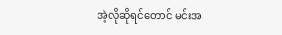အဲ့လိုဆိုရင်တောင် မင်းအ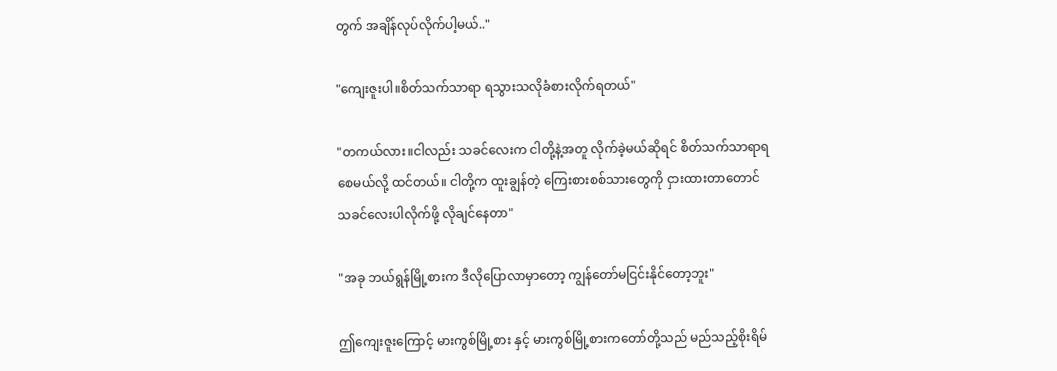တွက် အချိန်လုပ်လိုက်ပါ့မယ်.."

"ကျေးဇူးပါ။စိတ်သက်သာရာ ရသွားသလိုခံစားလိုက်ရတယ်"

"တကယ်လား။ငါလည်း သခင်လေးက ငါတို့နဲ့အတူ လိုက်ခဲ့မယ်ဆိုရင် စိတ်သက်သာရာရစေမယ်လို့ ထင်တယ်။ ငါတို့က ထူးချွန်တဲ့ ကြေးစားစစ်သားတွေကို ငှားထားတာတောင် သခင်လေးပါလိုက်ဖို့ လိုချင်နေတာ"

"အခု ဘယ်ရွန်မြို့စားက ဒီလိုပြောလာမှာတော့ ကျွန်တော်မငြင်းနိုင်တော့ဘူး"

ဤကျေးဇူးကြောင့် မားကွစ်မြို့စား နှင့် မားကွစ်မြို့စားကတော်တို့သည် မည်သည့်စိုးရိမ်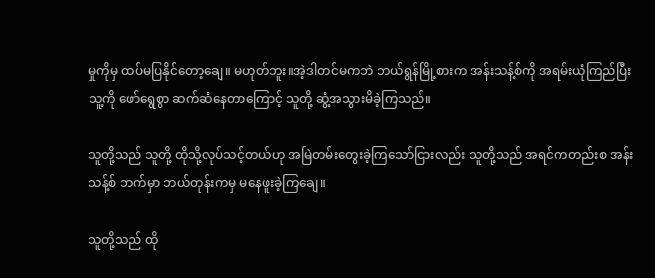မှုကိုမှ ထပ်မပြနိုင်တော့ချေ။ မဟုတ်ဘူး။အဲ့ဒါတင်မကဘဲ ဘယ်ရွန်မြို့စားက အန်းသန့်စ်ကို အရမ်းယုံကြည်ပြီး သူ့ကို ဖော်ရွေစွာ ဆက်ဆံနေတာကြောင့် သူတို့ ဆွံ့အသွားမိခဲ့ကြသည်။

သူတို့သည် သူတို့ ထိုသို့လုပ်သင့်တယ်ဟု အမြဲတမ်းတွေးခဲ့ကြသော်ငြားလည်း သူတို့သည် အရင်ကတည်းစ အန်းသန့်စ် ဘက်မှာ ဘယ်တုန်းကမှ မနေဖူးခဲ့ကြချေ။

သူတို့သည် ထို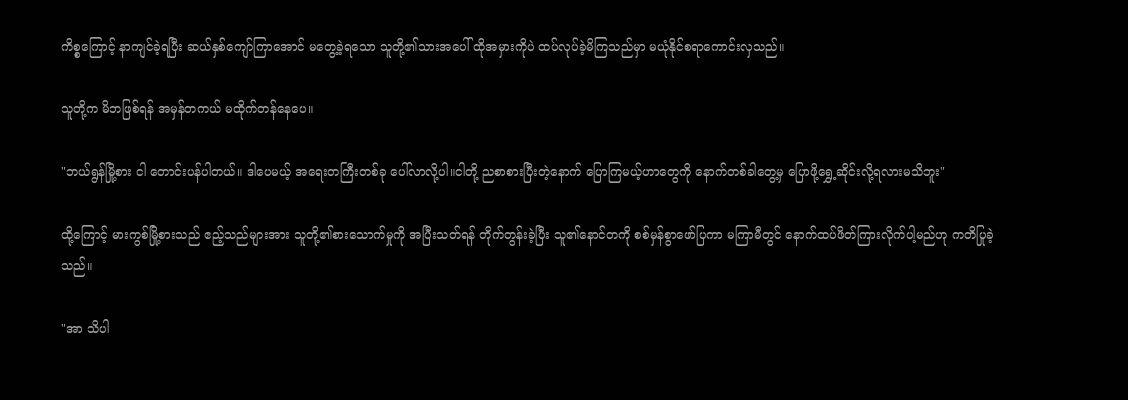ကိစ္စကြောင့် နာကျင်ခဲ့ရပြီး ဆယ်နှစ်ကျော်ကြာအောင် မတွေ့ခဲ့ရသော သူတို့၏သားအပေါ် ထိုအမှားကိုပဲ ထပ်လုပ်ခဲ့မိကြသည်မှာ မယုံနိုင်စရာကောင်းလှသည်။

သူတို့က မိဘဖြစ်ရန် အမှန်တကယ် မထိုက်တန်နေပေ။

"ဘယ်ရွန်မြို့စား ငါ တောင်းပန်ပါတယ်။ ဒါပေမယ့် အရေးတကြီးတစ်ခု ပေါ်လာလို့ပါ။ငါတို့ ညစာစားပြီးတဲ့နောက် ပြောကြမယ့်ဟာတွေကို နောက်တစ်ခါတွေ့မှ ပြောဖို့ရွှေ့ဆိုင်းလို့ရလားမသိဘူး"

ထို့ကြောင့် မားကွစ်မြို့စားသည် ဧည့်သည်များအား သူတို့၏စားသောက်မှုကို အပြီးသတ်ရန် တိုက်တွန်းခဲ့ပြီး သူ၏နောင်တကို စစ်မှန်စွာဖော်ပြကာ မကြာမီတွင် နောက်ထပ်ဖိတ်ကြားလိုက်ပါ့မည်ဟု ကတိပြုခဲ့သည်။

"အာ သိပါ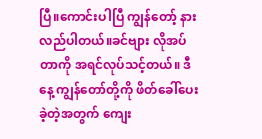ပြီ။ကောင်းပါပြီ ကျွန်တော့် နားလည်ပါတယ်။ခင်ဗျား လိုအပ်တာကို အရင်လုပ်သင့်တယ်။ ဒီနေ့ ကျွန်တော်တို့ကို ဖိတ်ခေါ်ပေးခဲ့တဲ့အတွက် ကျေး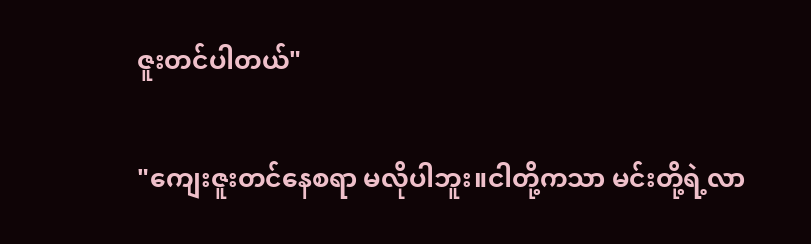ဇူးတင်ပါတယ်"

"ကျေးဇူးတင်နေစရာ မလိုပါဘူး။ငါတို့ကသာ မင်းတို့ရဲ့လာ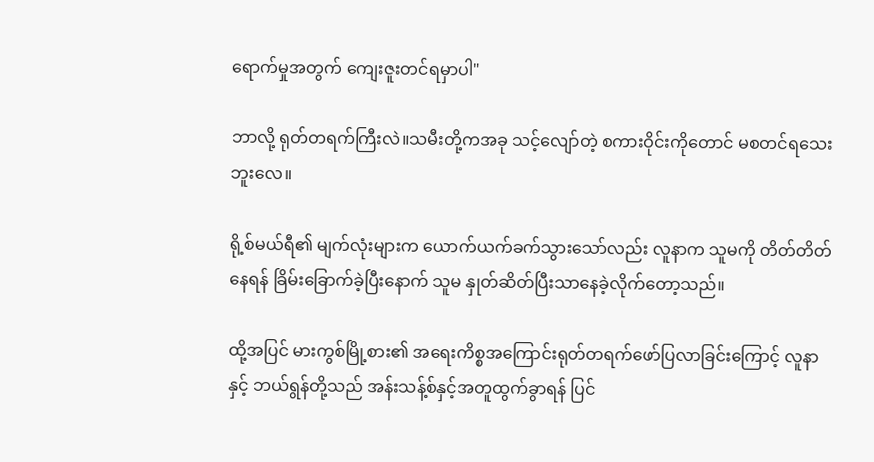ရောက်မှုအတွက် ကျေးဇူးတင်ရမှာပါ"

ဘာလို့ ရုတ်တရက်ကြီးလဲ။သမီးတို့ကအခု သင့်လျော်တဲ့ စကားဝိုင်းကိုတောင် မစတင်ရသေးဘူးလေ။

ရို့စ်မယ်ရီ၏ မျက်လုံးများက ယောက်ယက်ခက်သွားသော်လည်း လူနာက သူမကို တိတ်တိတ်နေရန် ခြိမ်းခြောက်ခဲ့ပြီးနောက် သူမ နှုတ်ဆိတ်ပြီးသာနေခဲ့လိုက်တော့သည်။

ထို့အပြင် မားကွစ်မြို့စား၏ အရေးကိစ္စအကြောင်းရုတ်တရက်ဖော်ပြလာခြင်းကြောင့် လူနာ နှင့် ဘယ်ရွန်တို့သည် အန်းသန့်စ်နှင့်အတူထွက်ခွာရန် ပြင်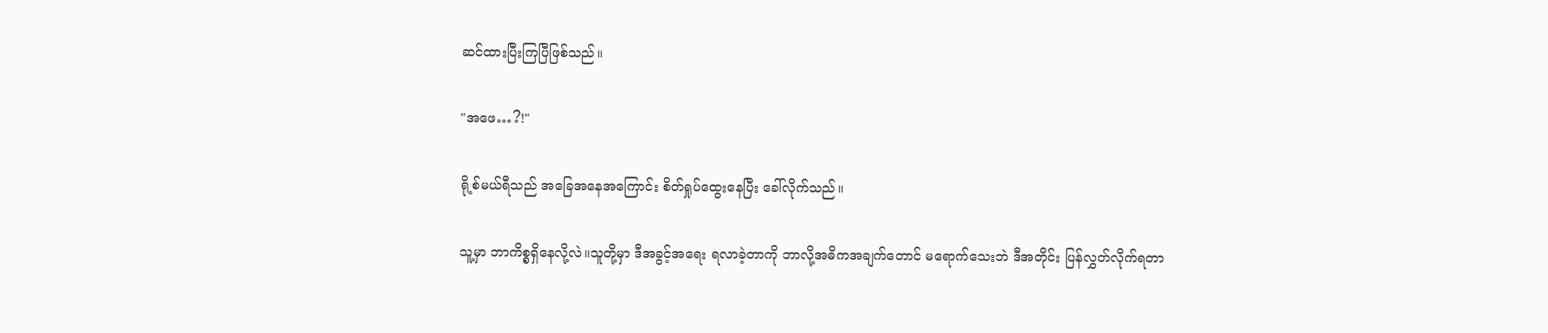ဆင်ထားပြီးကြပြီဖြစ်သည်။

"အဖေ…?!"

ရို့စ်မယ်ရီသည် အခြေအနေအကြောင်း စိတ်ရှုပ်ထွေးနေပြီး ခေါ်လိုက်သည်။

သူ့မှာ ဘာကိစ္စရှိနေလို့လဲ။သူတို့မှာ ဒီအခွင့်အရေး ရလာခဲ့တာကို ဘာလို့အဓိကအချက်တောင် မရောက်သေးဘဲ ဒီအတိုင်း ပြန်လွှတ်လိုက်ရတာ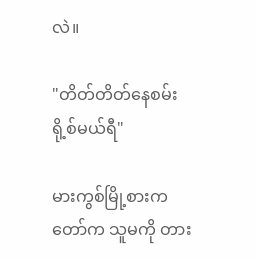လဲ။

"တိတ်တိတ်နေစမ်း ရို့စ်မယ်ရီ"

မားကွစ်မြို့စားကတော်က သူမကို တား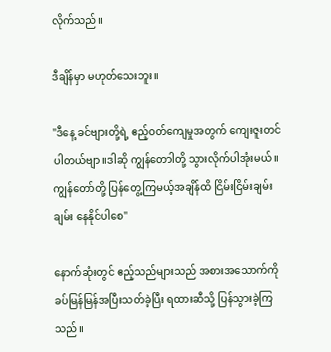လိုက်သည်။

ဒီချိန်မှာ မဟုတ်သေးဘူး။

"ဒီနေ့ ခင်ဗျားတို့ရဲ့ ဧည့်ဝတ်ကျေမှုအတွက် ကျေးဇူးတင်ပါတယ်ဗျာ။ဒါဆို ကျွန်တောါတို့ သွားလိုက်ပါအုံးမယ်။ကျွန်တော်တို့ ပြန်တွေ့ကြမယ့်အချိန်ထိ ငြိမ်းငြိမ်းချမ်းချမ်း နေနိုင်ပါစေ"

နောက်ဆုံးတွင် ဧည့်သည်များသည် အစားအသောက်ကို ခပ်မြန်မြန်အပြီးသတ်ခဲ့ပြီး ရထားဆီသို့ ပြန်သွားခဲ့ကြသည်။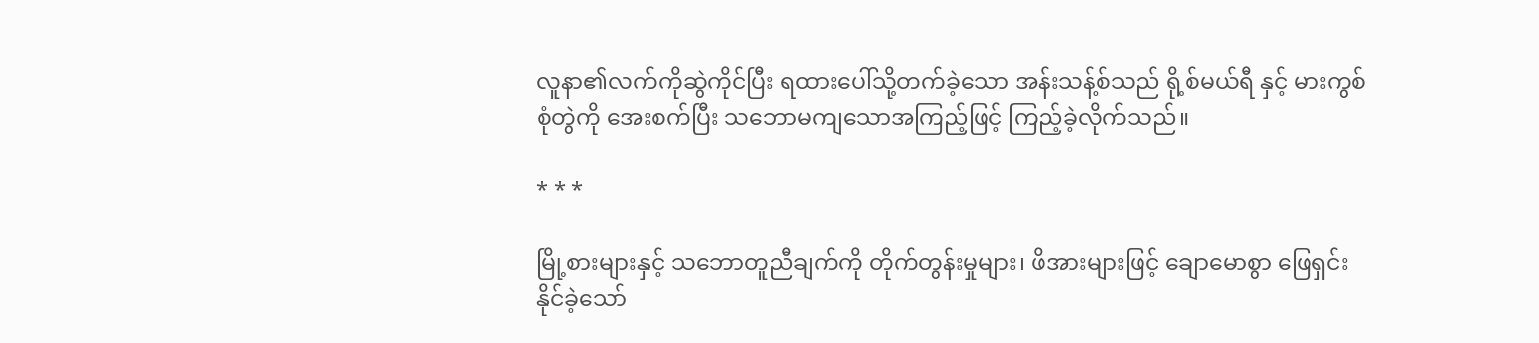လူနာ၏လက်ကိုဆွဲကိုင်ပြီး ရထားပေါ်သို့တက်ခဲ့သော အန်းသန့်စ်သည် ရို့စ်မယ်ရီ နှင့် မားကွစ်စုံတွဲကို အေးစက်ပြီး သဘောမကျသောအကြည့်ဖြင့် ကြည့်ခဲ့လိုက်သည်။

* * *

မြို့စားများနှင့် သဘောတူညီချက်ကို တိုက်တွန်းမှုများ၊ ဖိအားများဖြင့် ချောမောစွာ ဖြေရှင်းနိုင်ခဲ့သော်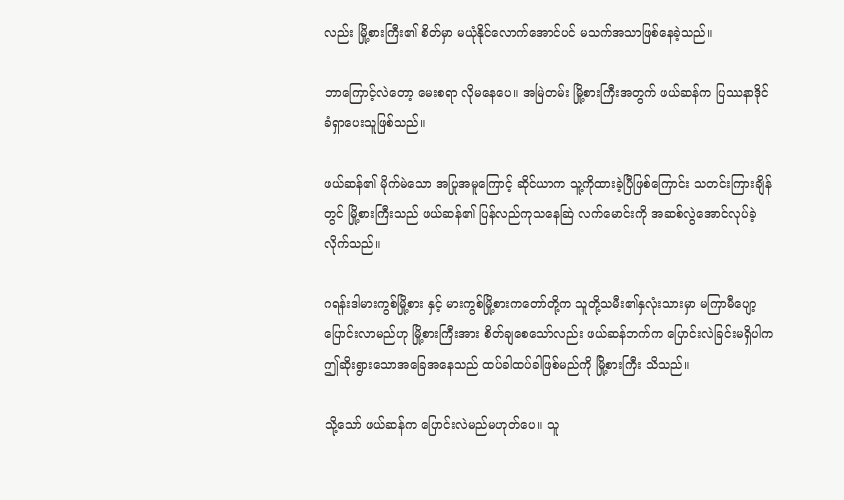လည်း မြို့စားကြီး၏ စိတ်မှာ မယုံနိုင်လောက်အောင်ပင် မသက်အသာဖြစ်နေခဲ့သည်။

ဘာကြောင့်လဲတော့ မေးစရာ လိုမနေပေ။ အမြဲတမ်း မြို့စားကြီးအတွက် ဖယ်ဆန်က ပြဿနာဒိုင်ခံရှာပေးသူဖြစ်သည်။

ဖယ်ဆန်၏ မိုက်မဲသော အပြုအမူကြောင့် ဆိုင်ယာက သူ့ကိုထားခဲ့ပြီဖြစ်ကြောင်း သတင်းကြားချိန်တွင် မြို့စားကြီးသည် ဖယ်ဆန်၏ ပြန်လည်ကုသနေဆြဲ လက်မောင်းကို အဆစ်လွဲအောင်လုပ်ခဲ့လိုက်သည်။

ဂရန်းဒါမားကွစ်မြို့စား နှင့် မားကွစ်မြို့စားကတော်တို့က သူတို့သမီး၏နှလုံးသားမှာ မကြာမီပျော့ပြောင်းလာမည်ဟု မြို့စားကြီးအား စိတ်ချစေသော်လည်း ဖယ်ဆန်ဘက်က ပြောင်းလဲခြင်းမရှိပါက ဤဆိုးရွားသောအခြေအနေသည် ထပ်ခါထပ်ခါဖြစ်မည်ကို မြို့စားကြီး သိသည်။

သို့သော် ဖယ်ဆန်က ပြောင်းလဲမည်မဟုတ်ပေ။ သူ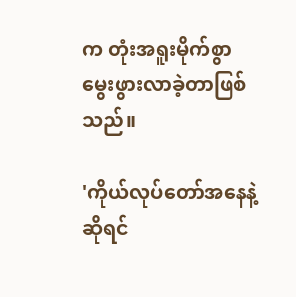က တုံးအရူးမိုက်စွာ မွေးဖွားလာခဲ့တာဖြစ်သည်။

'ကိုယ်လုပ်တော်အနေနဲ့ဆိုရင်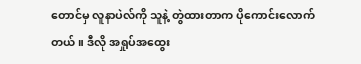တောင်မှ လူနာပဲလ်ကို သူနဲ့ တွဲထားတာက ပိုကောင်းလောက်တယ်။ ဒီလို အရှုပ်အထွေး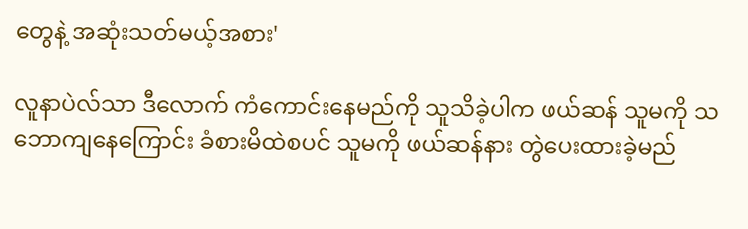တွေနဲ့ အဆုံးသတ်မယ့်အစား'

လူနာပဲလ်သာ ဒီလောက် ကံကောင်းနေမည်ကို သူသိခဲ့ပါက ဖယ်ဆန် သူမကို သဘောကျနေကြောင်း ခံစားမိထဲစပင် သူမကို ဖယ်ဆန်နား တွဲပေးထားခဲ့မည်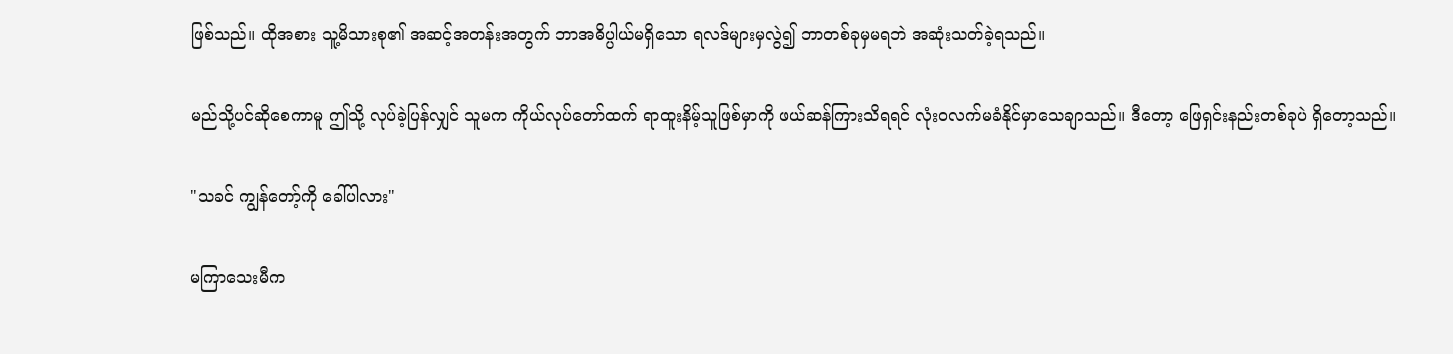ဖြစ်သည်။ ထိုအစား သူ့မိသားစု၏ အဆင့်အတန်းအတွက် ဘာအဓိပ္ပါယ်မရှိသော ရလဒ်များမှလွဲ၍ ဘာတစ်ခုမှမရဘဲ အဆုံးသတ်ခဲ့ရသည်။

မည်သို့ပင်ဆိုစေကာမူ ဤသို့ လုပ်ခဲ့ပြန်လျှင် သူမက ကိုယ်လုပ်တော်ထက် ရာထူးနိမ့်သူဖြစ်မှာကို ဖယ်ဆန်ကြားသိရရင် လုံးဝလက်မခံနိုင်မှာသေချာသည်။ ဒီတော့ ဖြေရှင်းနည်းတစ်ခုပဲ ရှိတော့သည်။

"သခင် ကျွန်တော့်ကို ခေါ်ပါလား"

မကြာသေးမီက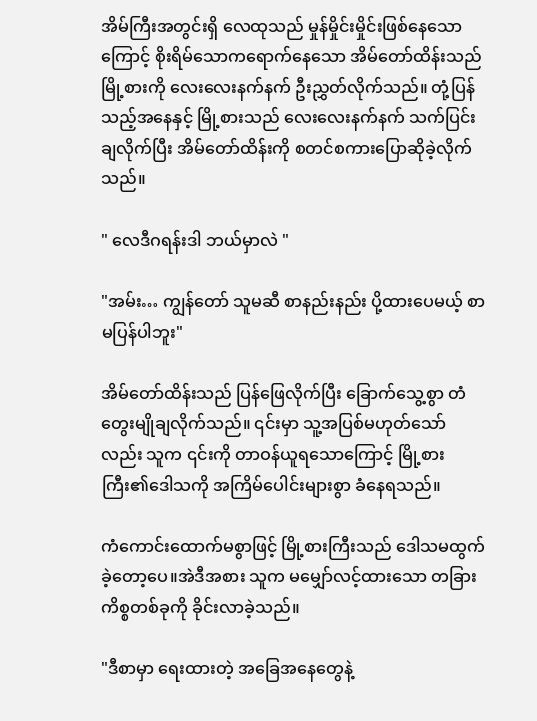အိမ်ကြီးအတွင်းရှိ လေထုသည် မှုန်မှိုင်းမှိုင်းဖြစ်နေသောကြောင့် စိုးရိမ်သောကရောက်နေသော အိမ်တော်ထိန်းသည် မြို့စားကို လေးလေးနက်နက် ဦးညွှတ်လိုက်သည်။ တုံ့ပြန်သည့်အနေနှင့် မြို့စားသည် လေးလေးနက်နက် သက်ပြင်းချလိုက်ပြီး အိမ်တော်ထိန်းကို စတင်စကားပြောဆိုခဲ့လိုက်သည်။

" လေဒီဂရန်းဒါ ဘယ်မှာလဲ "

"အမ်း… ကျွန်တော် သူမဆီ စာနည်းနည်း ပို့ထားပေမယ့် စာမပြန်ပါဘူး"

အိမ်တော်ထိန်းသည် ပြန်ဖြေလိုက်ပြီး ခြောက်သွေ့စွာ တံတွေးမျိုချလိုက်သည်။ ၎င်းမှာ သူ့အပြစ်မဟုတ်သော်လည်း သူက ၎င်းကို တာဝန်ယူရသောကြောင့် မြို့စားကြီး၏ဒေါသကို အကြိမ်ပေါင်းများစွာ ခံနေရသည်။

ကံကောင်းထောက်မစွာဖြင့် မြို့စားကြီးသည် ဒေါသမထွက်ခဲ့တော့ပေ။အဲဒီအစား သူက မမျှော်လင့်ထားသော တခြားကိစ္စတစ်ခုကို ခိုင်းလာခဲ့သည်။

"ဒီစာမှာ ရေးထားတဲ့ အခြေအနေတွေနဲ့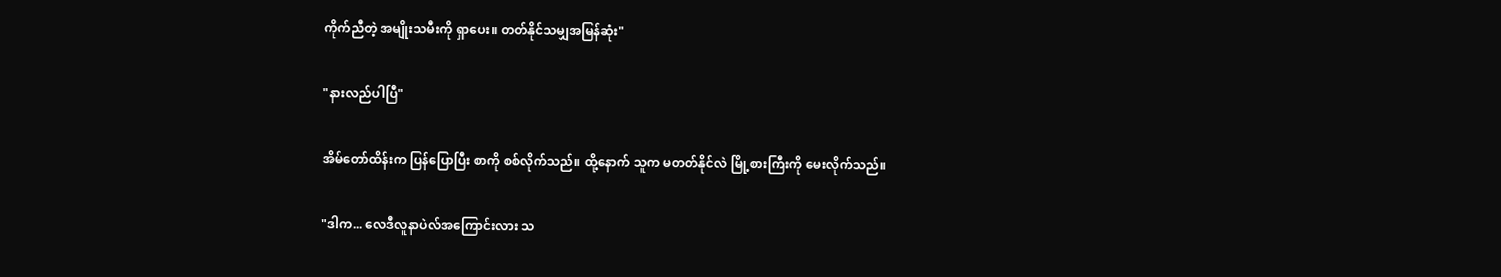ကိုက်ညီတဲ့ အမျိုးသမီးကို ရှာပေး။ တတ်နိုင်သမျှအမြန်ဆုံး"

"နားလည်ပါပြီ"

အိမ်တော်ထိန်းက ပြန်ပြောပြီး စာကို စစ်လိုက်သည်။ ထို့နောက် သူက မတတ်နိုင်လဲ မြို့စားကြီးကို မေးလိုက်သည်။

"ဒါက... လေဒီလူနာပဲလ်အကြောင်းလား သ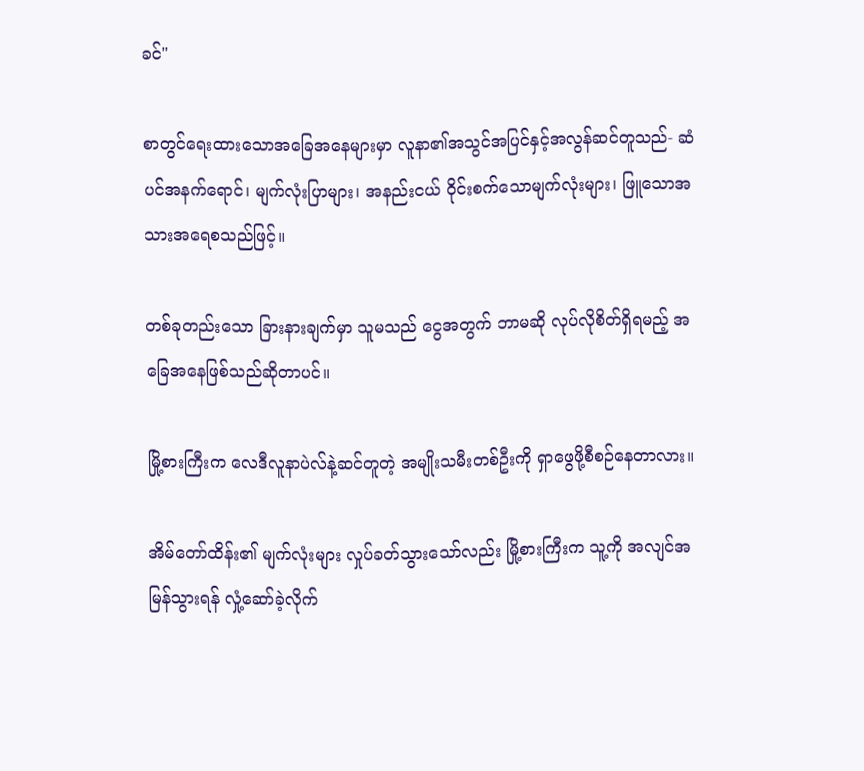ခင်"

စာတွင်ရေးထားသောအခြေအနေများမှာ လူနာ၏အသွင်အပြင်နှင့်အလွန်ဆင်တူသည်- ဆံပင်အနက်ရောင်၊ မျက်လုံးပြာများ၊ အနည်းငယ် ဝိုင်းစက်သောမျက်လုံးများ၊ ဖြူသောအသားအရေစသည်ဖြင့်။

တစ်ခုတည်းသော ခြားနားချက်မှာ သူမသည် ငွေအတွက် ဘာမဆို လုပ်လိုစိတ်ရှိရမည့် အခြေအနေဖြစ်သည်ဆိုတာပင်။

မြို့စားကြီးက လေဒီလူနာပဲလ်နဲ့ဆင်တူတဲ့ အမျိုးသမီးတစ်ဦးကို ရှာဖွေဖို့စီစဉ်နေတာလား။

အိမ်တော်ထိန်း၏ မျက်လုံးများ လှုပ်ခတ်သွားသော်လည်း မြို့စားကြီးက သူ့ကို အလျင်အမြန်သွားရန် လှုံ့ဆော်ခဲ့လိုက်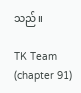သည်။

TK Team (chapter 91)